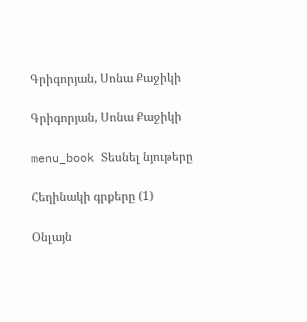Գրիգորյան, Սոնա Քաջիկի

Գրիգորյան, Սոնա Քաջիկի

menu_book Տեսնել նյութերը

Հեղինակի գրքերը (1)

Օնլայն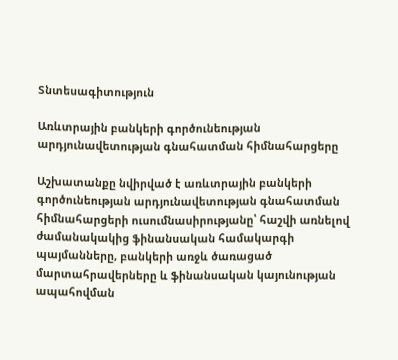Տնտեսագիտություն

Առևտրային բանկերի գործունեության արդյունավետության գնահատման հիմնահարցերը

Աշխատանքը նվիրված է առևտրային բանկերի գործունեության արդյունավետության գնահատման հիմնահարցերի ուսումնասիրությանը՝ հաշվի առնելով ժամանակակից ֆինանսական համակարգի պայմանները, բանկերի առջև ծառացած մարտահրավերները և ֆինանսական կայունության ապահովման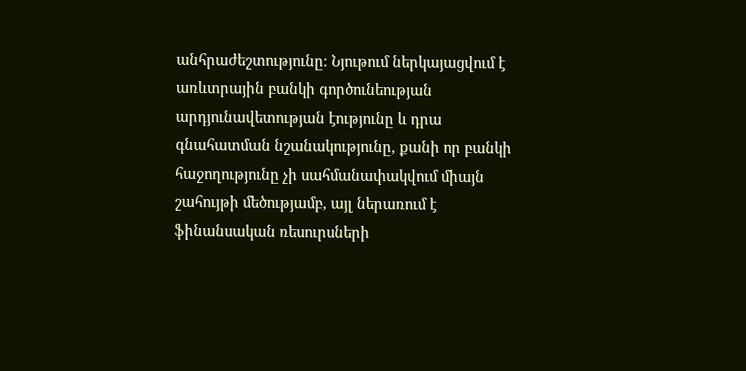անհրաժեշտությունը։ Նյութում ներկայացվում է առևտրային բանկի գործունեության արդյունավետության էությունը և դրա գնահատման նշանակությունը, քանի որ բանկի հաջողությունը չի սահմանափակվում միայն շահույթի մեծությամբ, այլ ներառում է ֆինանսական ռեսուրսների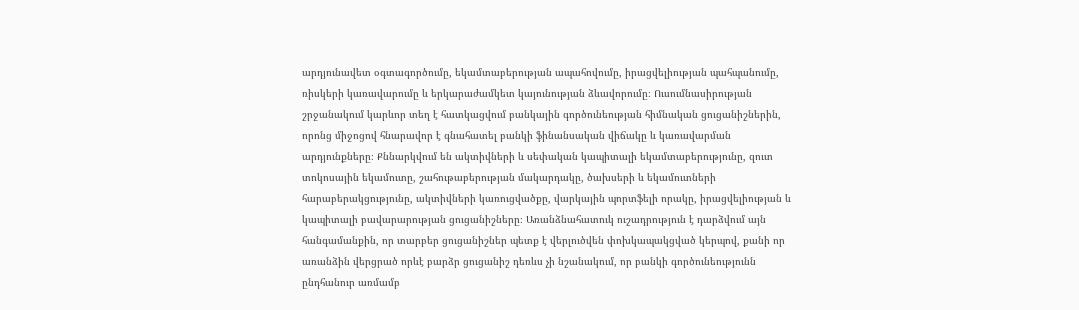արդյունավետ օգտագործումը, եկամտաբերության ապահովումը, իրացվելիության պահպանումը, ռիսկերի կառավարումը և երկարաժամկետ կայունության ձևավորումը։ Ուսումնասիրության շրջանակում կարևոր տեղ է հատկացվում բանկային գործունեության հիմնական ցուցանիշներին, որոնց միջոցով հնարավոր է գնահատել բանկի ֆինանսական վիճակը և կառավարման արդյունքները։ Քննարկվում են ակտիվների և սեփական կապիտալի եկամտաբերությունը, զուտ տոկոսային եկամուտը, շահութաբերության մակարդակը, ծախսերի և եկամուտների հարաբերակցությունը, ակտիվների կառուցվածքը, վարկային պորտֆելի որակը, իրացվելիության և կապիտալի բավարարության ցուցանիշները։ Առանձնահատուկ ուշադրություն է դարձվում այն հանգամանքին, որ տարբեր ցուցանիշներ պետք է վերլուծվեն փոխկապակցված կերպով, քանի որ առանձին վերցրած որևէ բարձր ցուցանիշ դեռևս չի նշանակում, որ բանկի գործունեությունն ընդհանուր առմամբ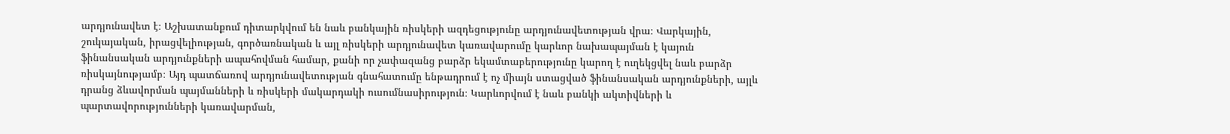արդյունավետ է։ Աշխատանքում դիտարկվում են նաև բանկային ռիսկերի ազդեցությունը արդյունավետության վրա։ Վարկային, շուկայական, իրացվելիության, գործառնական և այլ ռիսկերի արդյունավետ կառավարումը կարևոր նախապայման է կայուն ֆինանսական արդյունքների ապահովման համար, քանի որ չափազանց բարձր եկամտաբերությունը կարող է ուղեկցվել նաև բարձր ռիսկայնությամբ։ Այդ պատճառով արդյունավետության գնահատումը ենթադրում է ոչ միայն ստացված ֆինանսական արդյունքների, այլև դրանց ձևավորման պայմանների և ռիսկերի մակարդակի ուսումնասիրություն։ Կարևորվում է նաև բանկի ակտիվների և պարտավորությունների կառավարման,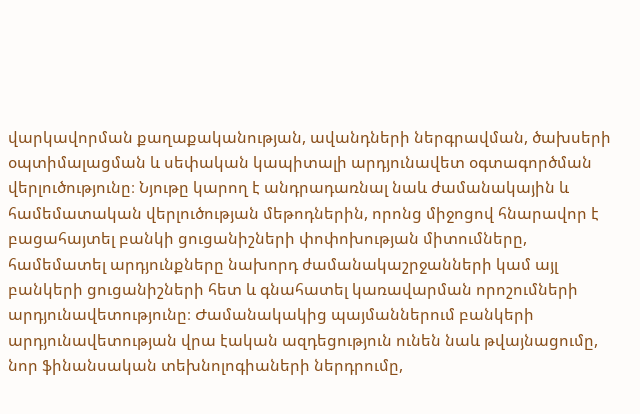վարկավորման քաղաքականության, ավանդների ներգրավման, ծախսերի օպտիմալացման և սեփական կապիտալի արդյունավետ օգտագործման վերլուծությունը։ Նյութը կարող է անդրադառնալ նաև ժամանակային և համեմատական վերլուծության մեթոդներին, որոնց միջոցով հնարավոր է բացահայտել բանկի ցուցանիշների փոփոխության միտումները, համեմատել արդյունքները նախորդ ժամանակաշրջանների կամ այլ բանկերի ցուցանիշների հետ և գնահատել կառավարման որոշումների արդյունավետությունը։ Ժամանակակից պայմաններում բանկերի արդյունավետության վրա էական ազդեցություն ունեն նաև թվայնացումը, նոր ֆինանսական տեխնոլոգիաների ներդրումը,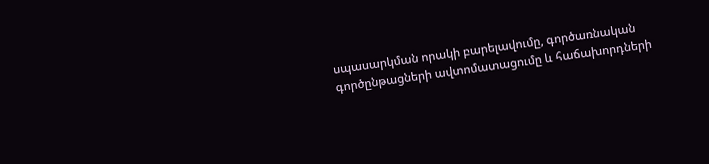սպասարկման որակի բարելավումը, գործառնական գործընթացների ավտոմատացումը և հաճախորդների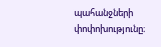պահանջների փոփոխությունը։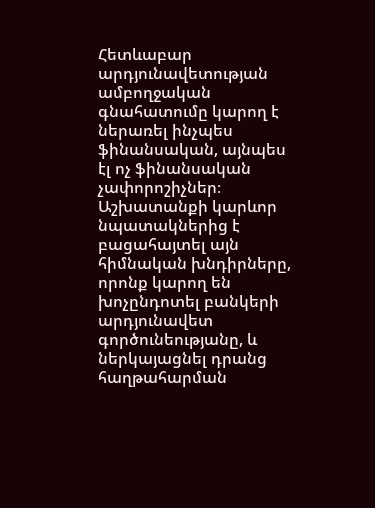Հետևաբար արդյունավետության ամբողջական գնահատումը կարող է ներառել ինչպես ֆինանսական, այնպես էլ ոչ ֆինանսական չափորոշիչներ։ Աշխատանքի կարևոր նպատակներից է բացահայտել այն հիմնական խնդիրները, որոնք կարող են խոչընդոտել բանկերի արդյունավետ գործունեությանը, և ներկայացնել դրանց հաղթահարման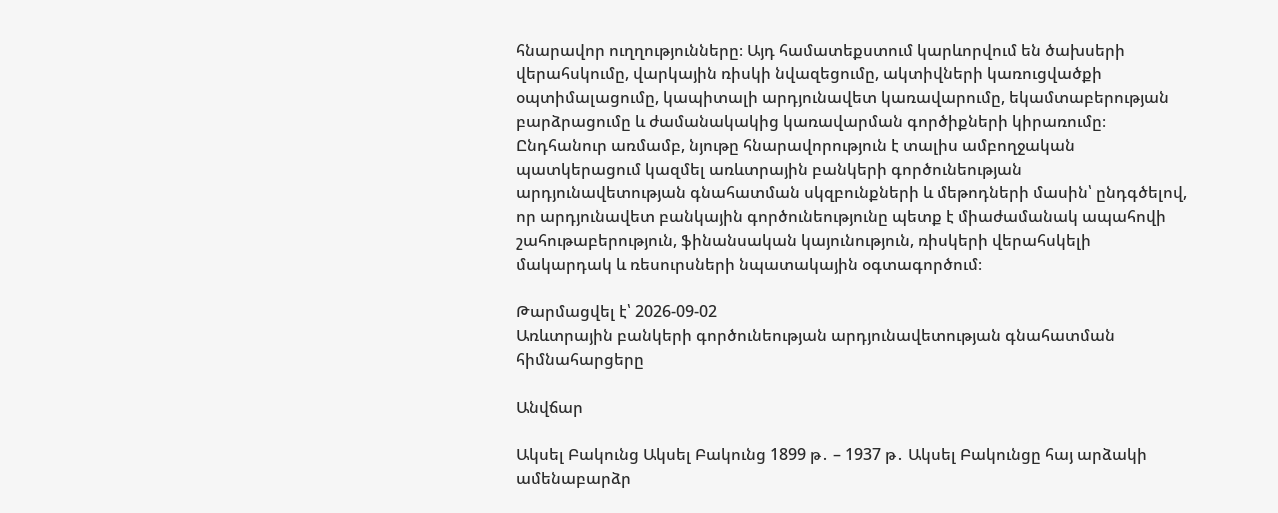հնարավոր ուղղությունները։ Այդ համատեքստում կարևորվում են ծախսերի վերահսկումը, վարկային ռիսկի նվազեցումը, ակտիվների կառուցվածքի օպտիմալացումը, կապիտալի արդյունավետ կառավարումը, եկամտաբերության բարձրացումը և ժամանակակից կառավարման գործիքների կիրառումը։ Ընդհանուր առմամբ, նյութը հնարավորություն է տալիս ամբողջական պատկերացում կազմել առևտրային բանկերի գործունեության արդյունավետության գնահատման սկզբունքների և մեթոդների մասին՝ ընդգծելով, որ արդյունավետ բանկային գործունեությունը պետք է միաժամանակ ապահովի շահութաբերություն, ֆինանսական կայունություն, ռիսկերի վերահսկելի մակարդակ և ռեսուրսների նպատակային օգտագործում։

Թարմացվել է՝ 2026-09-02
Առևտրային բանկերի գործունեության արդյունավետության գնահատման հիմնահարցերը

Անվճար

Ակսել Բակունց Ակսել Բակունց 1899 թ․ – 1937 թ․ Ակսել Բակունցը հայ արձակի ամենաբարձր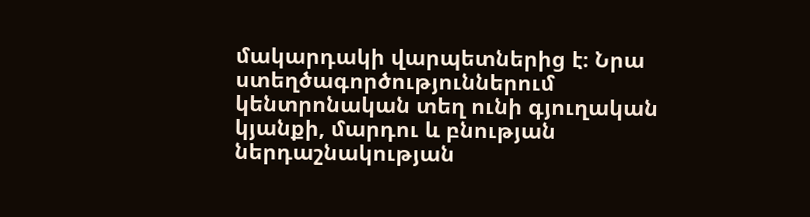մակարդակի վարպետներից է։ Նրա ստեղծագործություններում կենտրոնական տեղ ունի գյուղական կյանքի, մարդու և բնության ներդաշնակության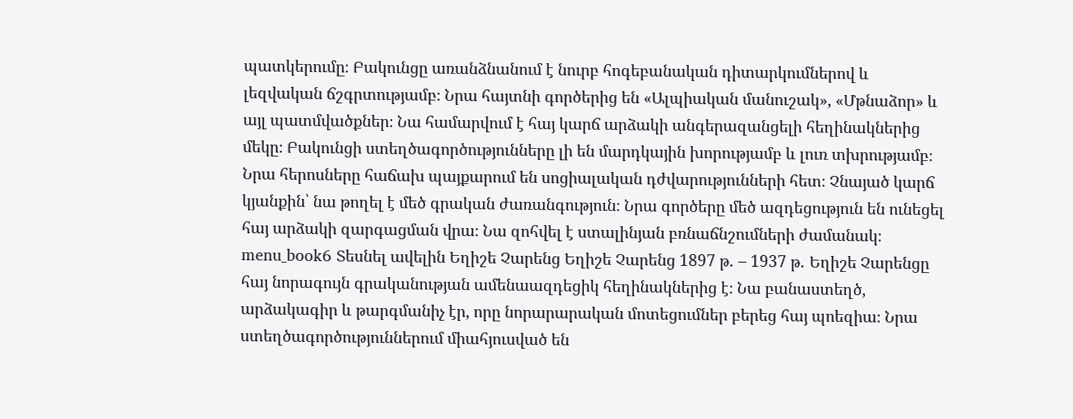պատկերումը։ Բակունցը առանձնանում է նուրբ հոգեբանական դիտարկումներով և լեզվական ճշգրտությամբ։ Նրա հայտնի գործերից են «Ալպիական մանուշակ», «Մթնաձոր» և այլ պատմվածքներ։ Նա համարվում է հայ կարճ արձակի անգերազանցելի հեղինակներից մեկը։ Բակունցի ստեղծագործությունները լի են մարդկային խորությամբ և լուռ տխրությամբ։ Նրա հերոսները հաճախ պայքարում են սոցիալական դժվարությունների հետ։ Չնայած կարճ կյանքին՝ նա թողել է մեծ գրական ժառանգություն։ Նրա գործերը մեծ ազդեցություն են ունեցել հայ արձակի զարգացման վրա։ Նա զոհվել է ստալինյան բռնաճնշումների ժամանակ։ menu_book6 Տեսնել ավելին Եղիշե Չարենց Եղիշե Չարենց 1897 թ․ – 1937 թ․ Եղիշե Չարենցը հայ նորագույն գրականության ամենաազդեցիկ հեղինակներից է։ Նա բանաստեղծ, արձակագիր և թարգմանիչ էր, որը նորարարական մոտեցումներ բերեց հայ պոեզիա։ Նրա ստեղծագործություններում միահյուսված են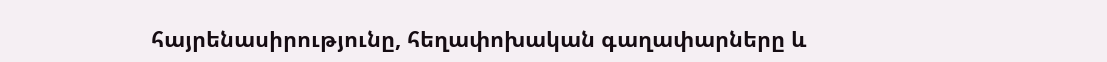հայրենասիրությունը, հեղափոխական գաղափարները և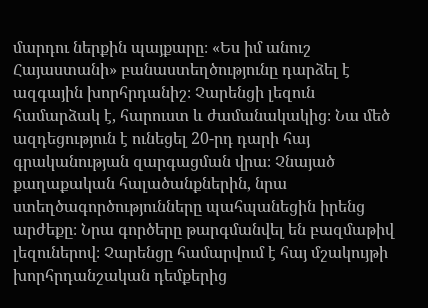մարդու ներքին պայքարը։ «Ես իմ անուշ Հայաստանի» բանաստեղծությունը դարձել է ազգային խորհրդանիշ։ Չարենցի լեզուն համարձակ է, հարուստ և ժամանակակից։ Նա մեծ ազդեցություն է ունեցել 20-րդ դարի հայ գրականության զարգացման վրա։ Չնայած քաղաքական հալածանքներին, նրա ստեղծագործությունները պահպանեցին իրենց արժեքը։ Նրա գործերը թարգմանվել են բազմաթիվ լեզուներով։ Չարենցը համարվում է հայ մշակույթի խորհրդանշական դեմքերից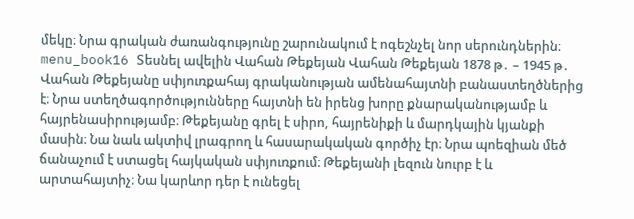մեկը։ Նրա գրական ժառանգությունը շարունակում է ոգեշնչել նոր սերունդներին։ menu_book16 Տեսնել ավելին Վահան Թեքեյան Վահան Թեքեյան 1878 թ․ – 1945 թ․ Վահան Թեքեյանը սփյուռքահայ գրականության ամենահայտնի բանաստեղծներից է։ Նրա ստեղծագործությունները հայտնի են իրենց խորը քնարականությամբ և հայրենասիրությամբ։ Թեքեյանը գրել է սիրո, հայրենիքի և մարդկային կյանքի մասին։ Նա նաև ակտիվ լրագրող և հասարակական գործիչ էր։ Նրա պոեզիան մեծ ճանաչում է ստացել հայկական սփյուռքում։ Թեքեյանի լեզուն նուրբ է և արտահայտիչ։ Նա կարևոր դեր է ունեցել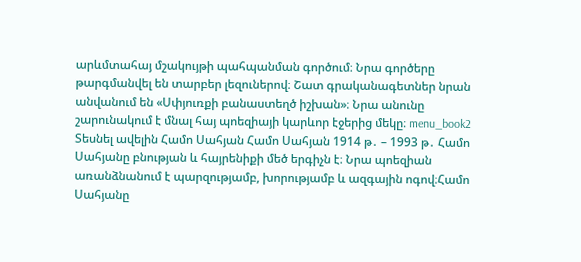արևմտահայ մշակույթի պահպանման գործում։ Նրա գործերը թարգմանվել են տարբեր լեզուներով։ Շատ գրականագետներ նրան անվանում են «Սփյուռքի բանաստեղծ իշխան»։ Նրա անունը շարունակում է մնալ հայ պոեզիայի կարևոր էջերից մեկը։ menu_book2 Տեսնել ավելին Համո Սահյան Համո Սահյան 1914 թ․ – 1993 թ․ Համո Սահյանը բնության և հայրենիքի մեծ երգիչն է։ Նրա պոեզիան առանձնանում է պարզությամբ, խորությամբ և ազգային ոգով։Համո Սահյանը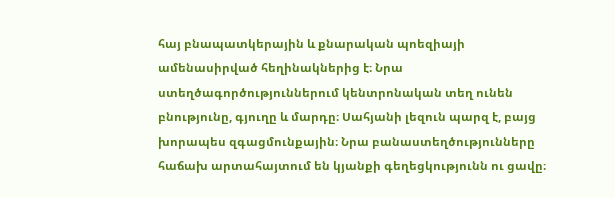հայ բնապատկերային և քնարական պոեզիայի ամենասիրված հեղինակներից է։ Նրա ստեղծագործություններում կենտրոնական տեղ ունեն բնությունը, գյուղը և մարդը։ Սահյանի լեզուն պարզ է, բայց խորապես զգացմունքային։ Նրա բանաստեղծությունները հաճախ արտահայտում են կյանքի գեղեցկությունն ու ցավը։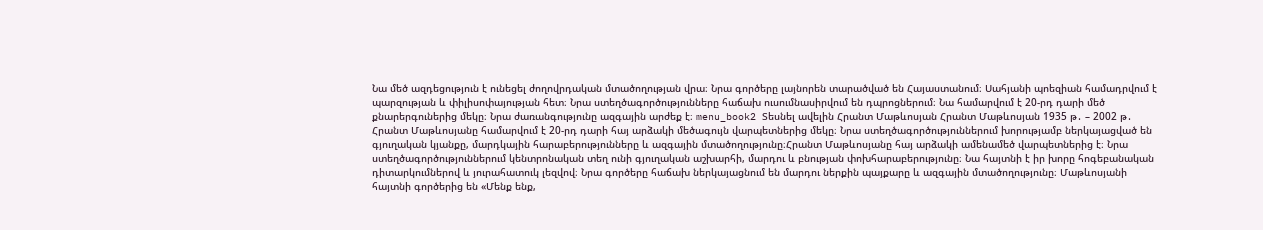Նա մեծ ազդեցություն է ունեցել ժողովրդական մտածողության վրա։ Նրա գործերը լայնորեն տարածված են Հայաստանում։ Սահյանի պոեզիան համադրվում է պարզության և փիլիսոփայության հետ։ Նրա ստեղծագործությունները հաճախ ուսումնասիրվում են դպրոցներում։ Նա համարվում է 20-րդ դարի մեծ քնարերգուներից մեկը։ Նրա ժառանգությունը ազգային արժեք է։ menu_book2 Տեսնել ավելին Հրանտ Մաթևոսյան Հրանտ Մաթևոսյան 1935 թ․ – 2002 թ․ Հրանտ Մաթևոսյանը համարվում է 20-րդ դարի հայ արձակի մեծագույն վարպետներից մեկը։ Նրա ստեղծագործություններում խորությամբ ներկայացված են գյուղական կյանքը, մարդկային հարաբերությունները և ազգային մտածողությունը։Հրանտ Մաթևոսյանը հայ արձակի ամենամեծ վարպետներից է։ Նրա ստեղծագործություններում կենտրոնական տեղ ունի գյուղական աշխարհի, մարդու և բնության փոխհարաբերությունը։ Նա հայտնի է իր խորը հոգեբանական դիտարկումներով և յուրահատուկ լեզվով։ Նրա գործերը հաճախ ներկայացնում են մարդու ներքին պայքարը և ազգային մտածողությունը։ Մաթևոսյանի հայտնի գործերից են «Մենք ենք,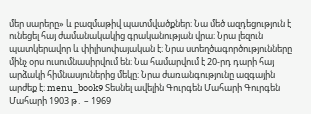մեր սարերը» և բազմաթիվ պատմվածքներ։ Նա մեծ ազդեցություն է ունեցել հայ ժամանակակից գրականության վրա։ Նրա լեզուն պատկերավոր և փիլիսոփայական է։ Նրա ստեղծագործությունները մինչ օրս ուսումնասիրվում են։ Նա համարվում է 20-րդ դարի հայ արձակի հիմնասյուներից մեկը։ Նրա ժառանգությունը ազգային արժեք է։ menu_book9 Տեսնել ավելին Գուրգեն Մահարի Գուրգեն Մահարի 1903 թ․ – 1969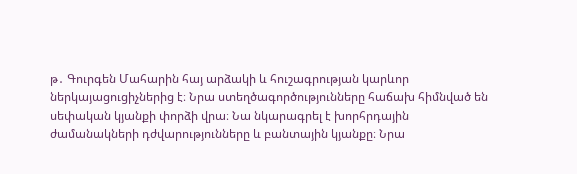թ․ Գուրգեն Մահարին հայ արձակի և հուշագրության կարևոր ներկայացուցիչներից է։ Նրա ստեղծագործությունները հաճախ հիմնված են սեփական կյանքի փորձի վրա։ Նա նկարագրել է խորհրդային ժամանակների դժվարությունները և բանտային կյանքը։ Նրա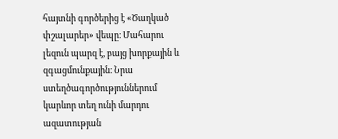հայտնի գործերից է «Ծաղկած փշալարեր» վեպը։ Մահարու լեզուն պարզ է, բայց խորքային և զգացմունքային։ Նրա ստեղծագործություններում կարևոր տեղ ունի մարդու ազատության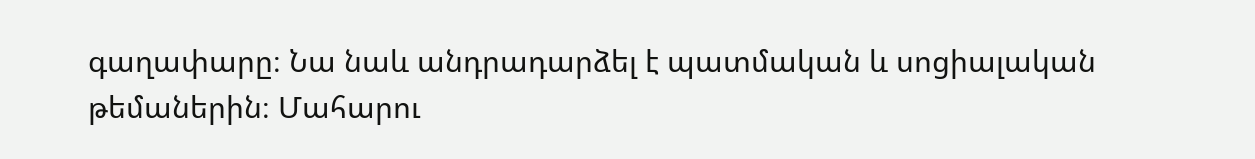գաղափարը։ Նա նաև անդրադարձել է պատմական և սոցիալական թեմաներին։ Մահարու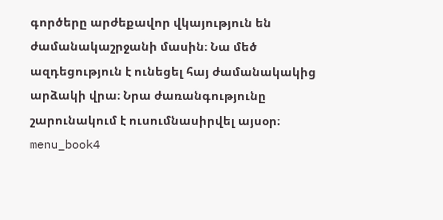գործերը արժեքավոր վկայություն են ժամանակաշրջանի մասին։ Նա մեծ ազդեցություն է ունեցել հայ ժամանակակից արձակի վրա։ Նրա ժառանգությունը շարունակում է ուսումնասիրվել այսօր։ menu_book4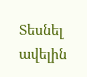Տեսնել ավելին